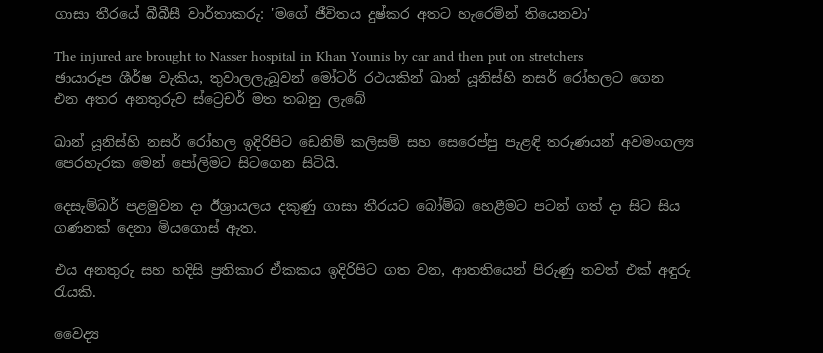ගාසා තීරයේ බීබීසී වාර්තාකරු: 'මගේ ජීවිතය දුෂ්කර අතට හැරෙමින් තියෙනවා'

The injured are brought to Nasser hospital in Khan Younis by car and then put on stretchers
ඡායාරූප ශීර්ෂ වැකිය, තුවාලලැබූවන් මෝටර් රථයකින් ඛාන් යූනිස්හි නසර් රෝහලට ගෙන එන අතර අනතුරුව ස්ට්‍රෙචර් මත තබනු ලැබේ

ඛාන් යූනිස්හි නසර් රෝහල ඉදිරිපිට ඩෙනිම් කලිසම් සහ සෙරෙප්පු පැළඳි තරුණයන් අවමංගල්‍ය පෙරහැරක මෙන් පෝලිමට සිටගෙන සිටියි.

දෙසැම්බර් පළමුවන දා ඊශ්‍රායලය දකුණු ගාසා තීරයට බෝම්බ හෙළීමට පටන් ගත් දා සිට සිය ගණනක් දෙනා මියගොස් ඇත.

එය අනතුරු සහ හදිසි ප්‍රතිකාර ඒකකය ඉදිරිපිට ගත වන, ආතතියෙන් පිරුණු තවත් එක් අඳුරු රැයකි.

වෛද්‍ය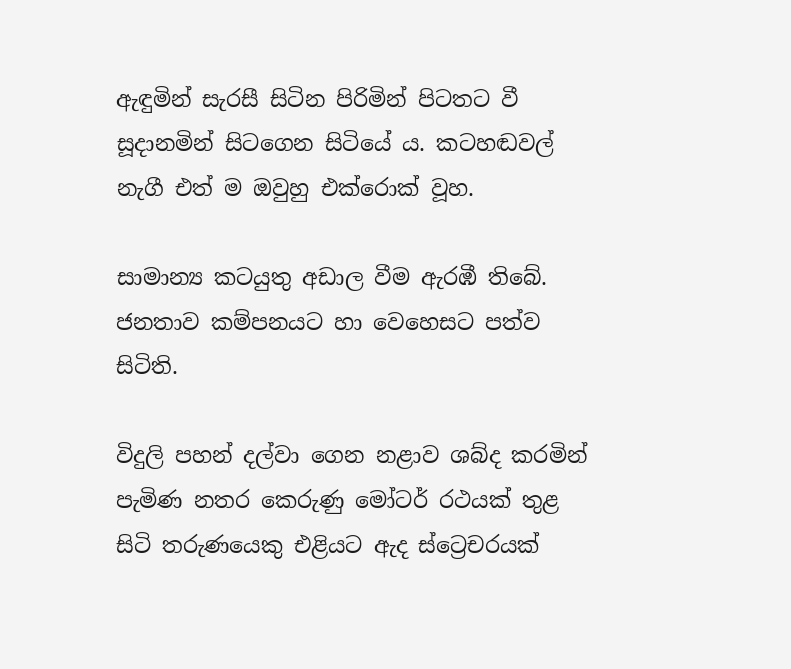ඇඳුමින් සැරසී සිටින පිරිමින් පිටතට වී සූදානමින් සිටගෙන සිටියේ ය. කටහඬවල් නැගී එත් ම ඔවුහු එක්රොක් වූහ.

සාමාන්‍ය කටයුතු අඩාල වීම ඇරඹී තිබේ. ජනතාව කම්පනයට හා වෙහෙසට පත්ව සිටිති.

විදුලි පහන් දල්වා ගෙන නළාව ශබ්ද කරමින් පැමිණ නතර කෙරුණු මෝටර් රථයක් තුළ සිටි තරුණයෙකු එළියට ඇද ස්ට්‍රෙචරයක්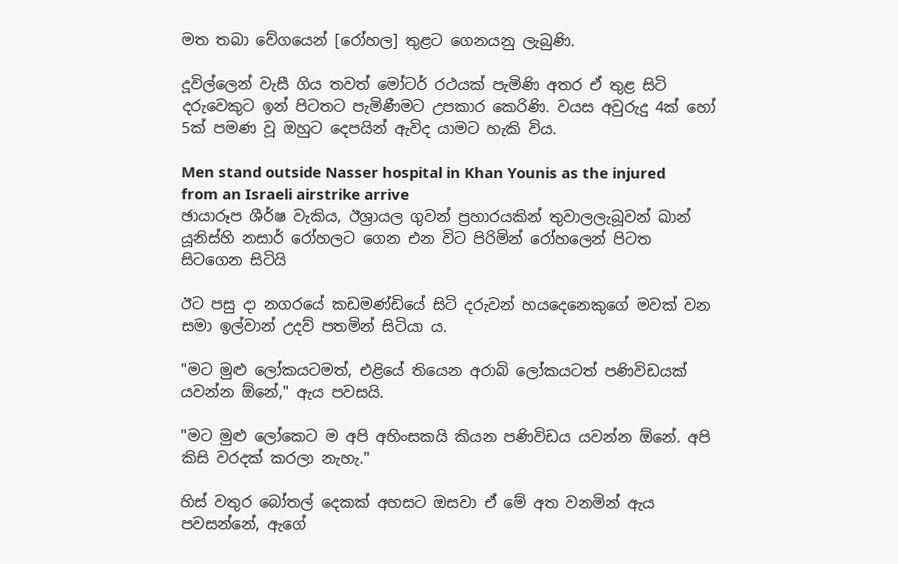මත තබා වේගයෙන් [රෝහල] තුළට ගෙනයනු ලැබුණි.

දූවිල්ලෙන් වැසී ගිය තවත් මෝටර් රථයක් පැමිණි අතර ඒ තුළ සිටි දරුවෙකුට ඉන් පිටතට පැමිණීමට උපකාර කෙරිණි. වයස අවුරුදු 4ක් හෝ 5ක් පමණ වූ ඔහුට දෙපයින් ඇවිද යාමට හැකි විය.

Men stand outside Nasser hospital in Khan Younis as the injured from an Israeli airstrike arrive
ඡායාරූප ශීර්ෂ වැකිය, ඊශ්‍රායල ගුවන් ප්‍රහාරයකින් තුවාලලැබූවන් ඛාන් යූනිස්හි නසාර් රෝහලට ගෙන එන විට පිරිමින් රෝහලෙන් පිටත සිටගෙන සිටියි

ඊට පසු දා නගරයේ කඩමණ්ඩියේ සිටි දරුවන් හයදෙනෙකුගේ මවක් වන සමා ඉල්වාන් උදව් පතමින් සිටියා ය.

"මට මුළු ලෝකයටමත්, එළියේ තියෙන අරාබි ලෝකයටත් පණිවිඩයක් යවන්න ඕනේ," ඇය පවසයි.

"මට මුළු ලෝකෙට ම අපි අහිංසකයි කියන පණිවිඩය යවන්න ඕනේ. අපි කිසි වරදක් කරලා නැහැ."

හිස් වතුර බෝතල් දෙකක් අහසට ඔසවා ඒ මේ අත වනමින් ඇය පවසන්නේ, ඇගේ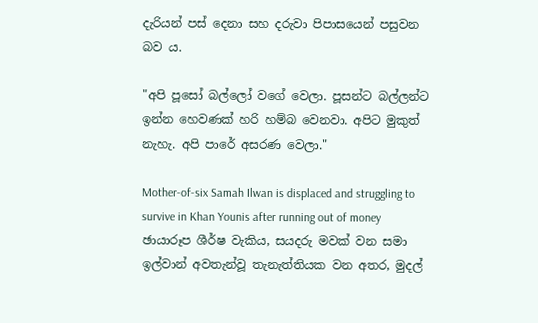දැරියන් පස් දෙනා සහ දරුවා පිපාසයෙන් පසුවන බව ය.

"අපි පූසෝ බල්ලෝ වගේ වෙලා. පූසන්ට බල්ලන්ට ඉන්න හෙවණක් හරි හම්බ වෙනවා. අපිට මුකුත් නැහැ. අපි පාරේ අසරණ වෙලා."

Mother-of-six Samah Ilwan is displaced and struggling to survive in Khan Younis after running out of money
ඡායාරූප ශීර්ෂ වැකිය, සයදරු මවක් වන සමා ඉල්වාන් අවතැන්වූ තැනැත්තියක වන අතර, මුදල්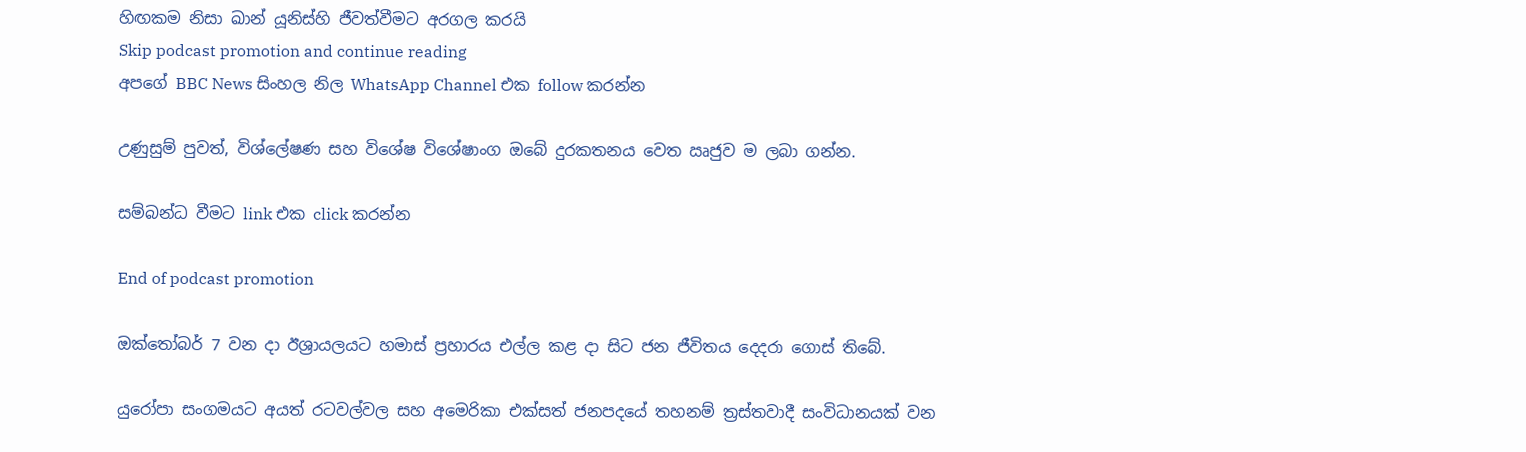හිඟකම නිසා ඛාන් යූනිස්හි ජීවත්වීමට අරගල කරයි
Skip podcast promotion and continue reading
අපගේ BBC News සිංහල නිල WhatsApp Channel එක follow කරන්න

උණුසුම් පුවත්, විශ්ලේෂණ සහ විශේෂ විශේෂාංග ඔබේ දුරකතනය වෙත ඍජුව ම ලබා ගන්න.

සම්බන්ධ වීමට link එක click කරන්න

End of podcast promotion

ඔක්‌තෝබර් 7 වන දා ඊශ්‍රායලයට හමාස්‌ ප්‍රහාරය එල්ල කළ දා සිට ජන ජීවිතය දෙදරා ගොස් තිබේ.

යුරෝපා සංගමයට අයත් රටවල්වල සහ අමෙරිකා එක්සත් ජනපදයේ තහනම් ත්‍රස්තවාදී සංවිධානයක් වන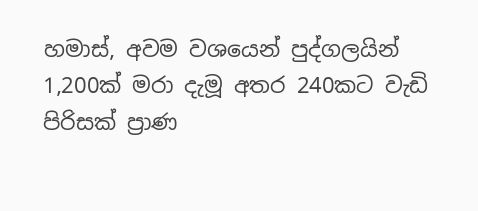හමාස්, අවම වශයෙන් පුද්ගලයින් 1,200ක් මරා දැමූ අතර 240කට වැඩි පිරිසක් ප්‍රාණ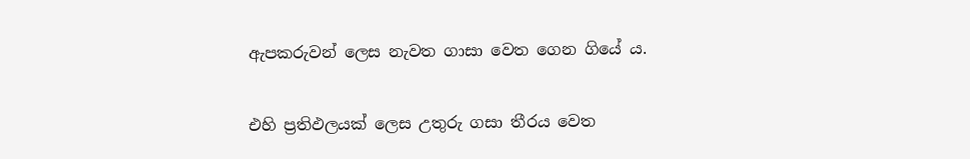ඇපකරුවන් ලෙස නැවත ගාසා වෙත ගෙන ගියේ ය.

එහි ප්‍රතිඵලයක් ලෙස උතුරු ගසා තීරය වෙත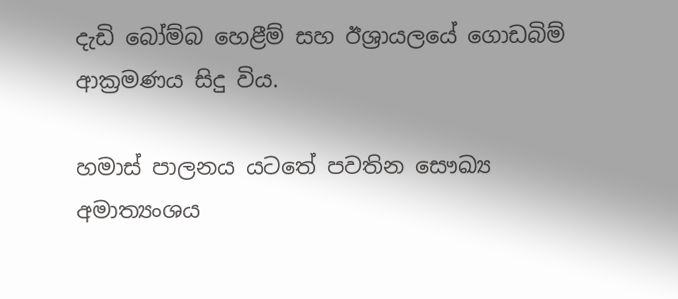දැඩි බෝම්බ හෙළීම් සහ ඊශ්‍රායලයේ ගොඩබිම් ආක්‍රමණය සිදු විය.

හමාස් පාලනය යටතේ පවතින සෞඛ්‍ය අමාත්‍යංශය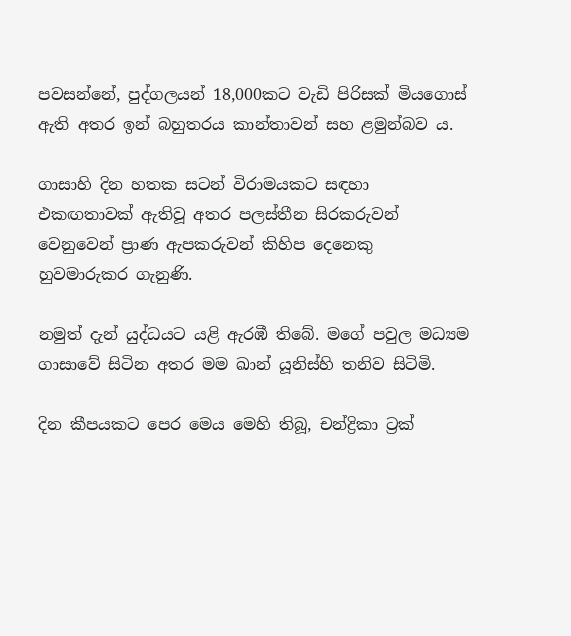පවසන්නේ, පුද්ගලයන් 18,000කට වැඩි පිරිසක් මියගොස් ඇති අතර ඉන් බහුතරය කාන්තාවන් සහ ළමුන්බව ය.

ගාසාහි දින හතක සටන් විරාමයකට සඳහා එකඟතාවක් ඇතිවූ අතර පලස්තීන සිරකරුවන් වෙනුවෙන් ප්‍රාණ ඇපකරුවන් කිහිප දෙනෙකු හුවමාරුකර ගැනුණි.

නමුත් දැන් යුද්ධයට යළි ඇරඹී තිබේ. මගේ පවුල මධ්‍යම ගාසාවේ සිටින අතර මම ඛාන් යූනිස්හි තනිව සිටිමි.

දින කීපයකට පෙර මෙය මෙහි තිබූ, චන්ද්‍රිකා ට්‍රක්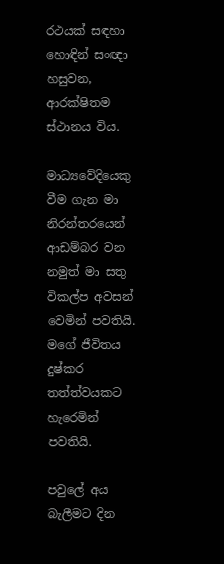රථයක් සඳහා හොඳින් සංඥා හසුවන, ආරක්ෂිතම ස්ථානය විය.

මාධ්‍යවේදියෙකු වීම ගැන මා නිරන්තරයෙන් ආඩම්බර වන නමුත් මා සතු විකල්ප අවසන් වෙමින් පවතියි. මගේ ජීවිතය දුෂ්කර තත්ත්වයකට හැරෙමින් පවතියි.

පවුලේ අය බැලීමට දින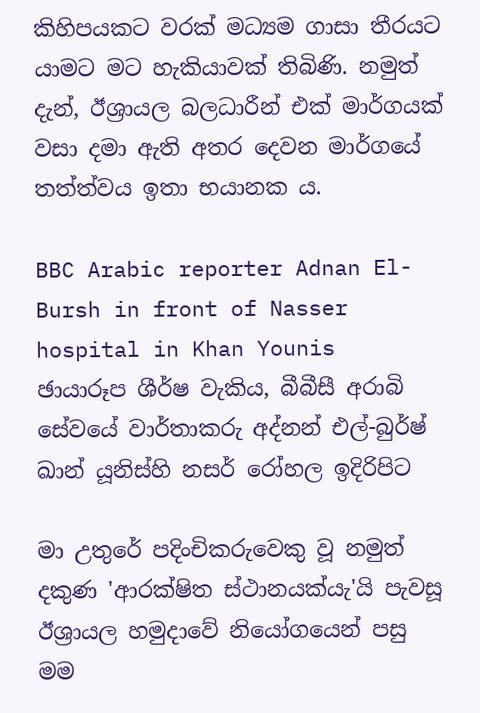කිහිපයකට වරක් මධ්‍යම ගාසා තීරයට යාමට මට හැකියාවක් තිබිණි. නමුත් දැන්, ඊශ්‍රායල බලධාරීන් එක් මාර්ගයක් වසා දමා ඇති අතර දෙවන මාර්ගයේ තත්ත්වය ඉතා භයානක ය.

BBC Arabic reporter Adnan El-Bursh in front of Nasser hospital in Khan Younis
ඡායාරූප ශීර්ෂ වැකිය, බීබීසී අරාබි සේවයේ වාර්තාකරු අද්නන් එල්-බුර්ෂ් ඛාන් යූනිස්හි නසර් රෝහල ඉදිරිපිට

මා උතුරේ පදිංචිකරුවෙකු වූ නමුත් දකුණ 'ආරක්ෂිත ස්ථානයක්යැ'යි පැවසූ ඊශ්‍රායල හමුදාවේ නියෝගයෙන් පසු මම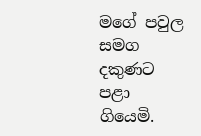මගේ පවුල සමග දකුණට පළා ගියෙමි.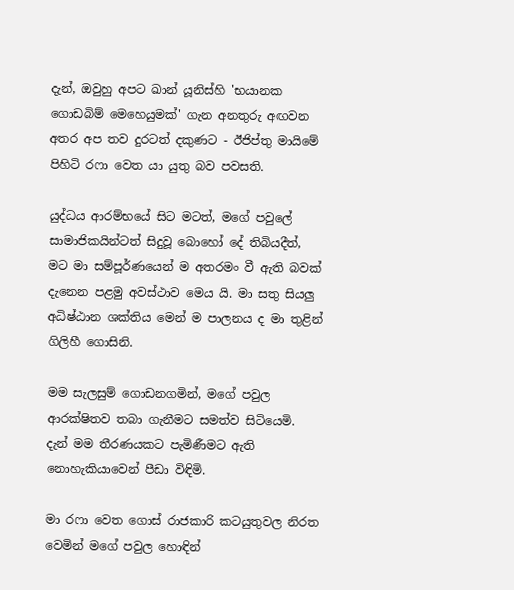දැන්, ඔවුහු අපට ඛාන් යූනිස්හි 'භයානක ගොඩබිම් මෙහෙයුමක්' ගැන අනතුරු අඟවන අතර අප තව දුරටත් දකුණට - ඊජිප්තු මායිමේ පිහිටි රෆා වෙත යා යුතු බව පවසති.

යුද්ධය ආරම්භයේ සිට මටත්, මගේ පවුලේ සාමාජිකයින්ටත් සිදුවූ බොහෝ දේ තිබියදීත්, මට මා සම්පූර්ණයෙන් ම අතරමං වී ඇති බවක් දැනෙන පළමු අවස්ථාව මෙය යි. මා සතු සියලු අධිෂ්ඨාන ශක්තිය මෙන් ම පාලනය ද මා තුළින් ගිලිහී ගොසිනි.

මම සැලසුම් ගොඩනගමින්, මගේ පවුල ආරක්ෂිතව තබා ගැනීමට සමත්ව සිටියෙමි. දැන් මම තීරණයකට පැමිණීමට ඇති නොහැකියාවෙන් පීඩා විඳිමි.

මා රෆා වෙත ගොස් රාජකාරි කටයුතුවල නිරත වෙමින් මගේ පවුල හොඳින්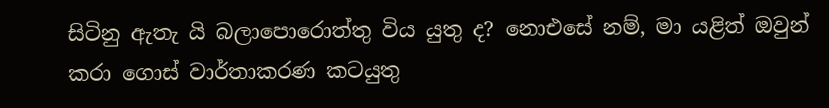සිටිනු ඇතැ යි බලාපොරොත්තු විය යුතු ද? නොඑසේ නම්, මා යළිත් ඔවුන් කරා ගොස් වාර්තාකරණ කටයුතු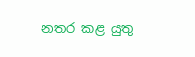නතර කළ යුතු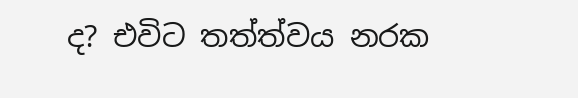ද? එවිට තත්ත්වය නරක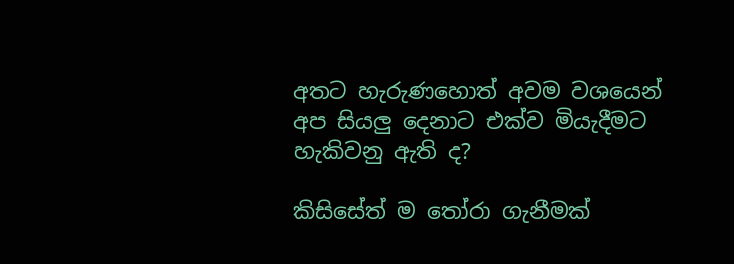අතට හැරුණහොත් අවම වශයෙන් අප සියලු දෙනාට එක්ව මියැදීමට හැකිවනු ඇති ද?

කිසිසේත් ම තෝරා ගැනීමක්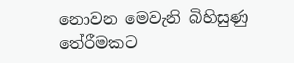නොවන මෙවැනි බිහිසුණු තේරීමකට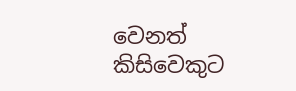වෙනත් කිසිවෙකුට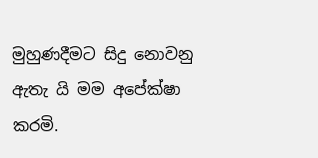මුහුණදීමට සිදු නොවනු ඇතැ යි මම අපේක්ෂා කරමි.